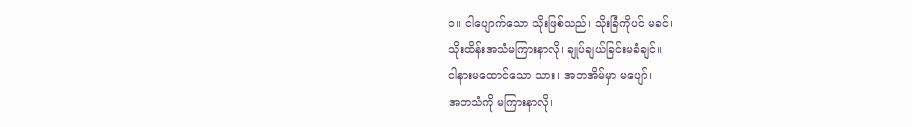၁။ ငါပျောက်သော သိုးဖြစ်သည်၊ သိုးခြံကိုပင် မခင်၊
သိုးထိန်းအသံမကြားနာလို၊ ချုပ်ချယ်ခြင်းမခံချင်။
ငါနားမထောင်သော သား၊ အဘအိမ်မှာ မပျော်၊
အဘသံကို မကြားနာလို၊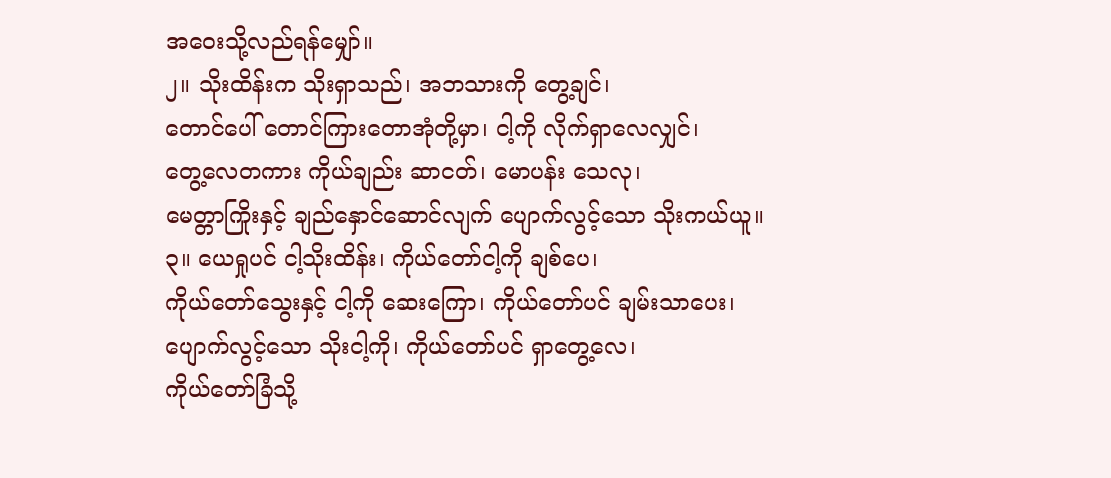အဝေးသို့လည်ရန်မျှော်။
၂။ သိုးထိန်းက သိုးရှာသည်၊ အဘသားကို တွေ့ချင်၊
တောင်ပေါ် တောင်ကြားတောအုံတို့မှာ၊ ငါ့ကို လိုက်ရှာလေလျှင်၊
တွေ့လေတကား ကိုယ်ချည်း ဆာငတ်၊ မောပန်း သေလု၊
မေတ္တာကြိုးနှင့် ချည်နှောင်ဆောင်လျက် ပျောက်လွင့်သော သိုးကယ်ယူ။
၃။ ယေရှုပင် ငါ့သိုးထိန်း၊ ကိုယ်တော်ငါ့ကို ချစ်ပေ၊
ကိုယ်တော်သွေးနှင့် ငါ့ကို ဆေးကြော၊ ကိုယ်တော်ပင် ချမ်းသာပေး၊
ပျောက်လွင့်သော သိုးငါ့ကို၊ ကိုယ်တော်ပင် ရှာတွေ့လေ၊
ကိုယ်တော်ခြံသို့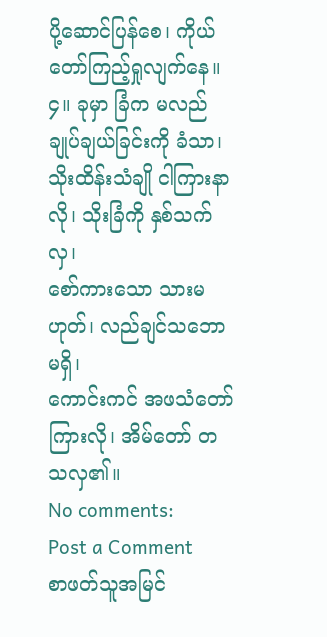ပို့ဆောင်ပြန်စေ၊ ကိုယ်တော်ကြည့်ရှုလျက်နေ။
၄။ ခုမှာ ခြံက မလည် ချုပ်ချယ်ခြင်းကို ခံသာ၊
သိုးထိန်းသံချို ငါကြားနာလို၊ သိုးခြံကို နှစ်သက်လှ၊
စော်ကားသော သားမဟုတ်၊ လည်ချင်သဘောမရှိ၊
ကောင်းကင် အဖသံတော်ကြားလို၊ အိမ်တော် တသလှ၏။
No comments:
Post a Comment
စာဖတ်သူအမြင်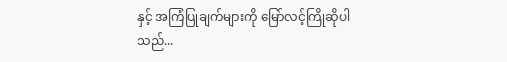နှင့် အကြံပြုချက်များကို မြော်လင့်ကြိုဆိုပါသည်...